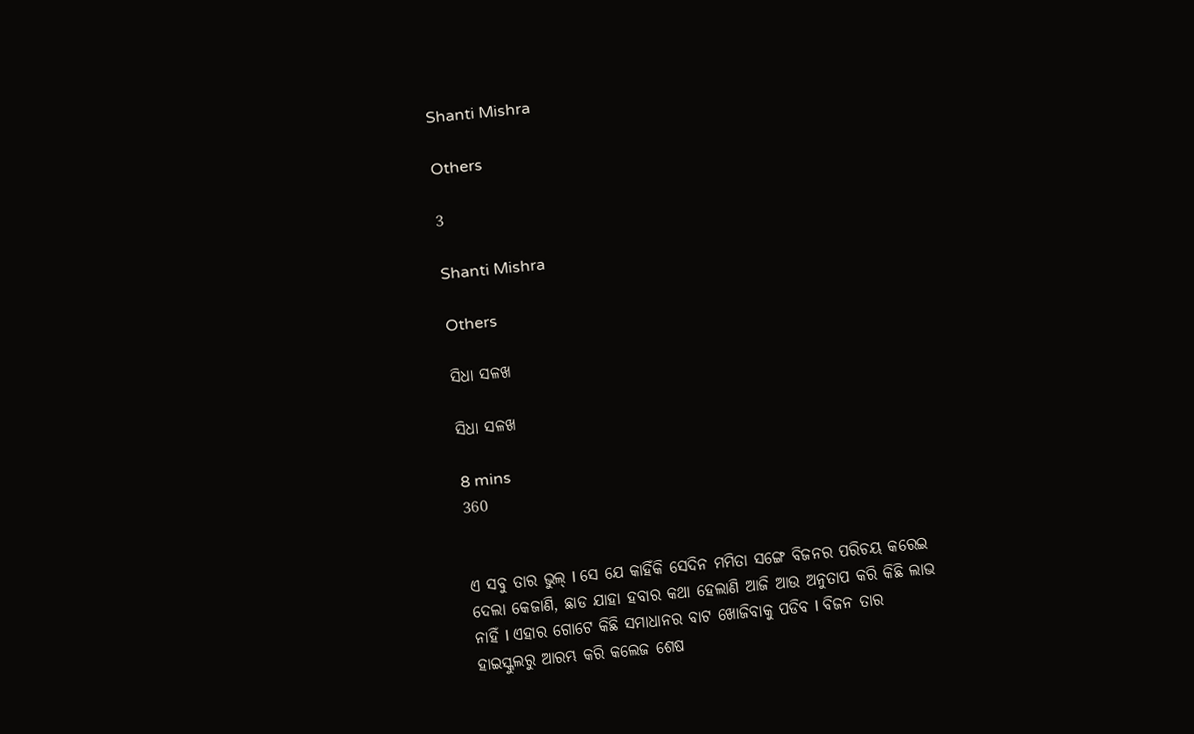Shanti Mishra

Others

3

Shanti Mishra

Others

ସିଧା ସଳଖ

ସିଧା ସଳଖ

8 mins
360


ଏ ସବୁ ତାର ଭୁଲ୍ l ସେ ଯେ କାହିଁକି ସେଦିନ ମମିତା ସଙ୍ଗେ ବିଜନର ପରିଚୟ କରେଇ ଦେଲା କେଜାଣି, ଛାଡ ଯାହା ହବାର କଥା ହେଲାଣି ଆଜି ଆଉ ଅନୁତାପ କରି କିଛି ଲାଭ ନାହିଁ l ଏହାର ଗୋଟେ କିଛି ସମାଧାନର ବାଟ ଖୋଜିବାକୁ ପଡିବ l ବିଜନ ତାର ହାଇସ୍କୁଲରୁ ଆରମ୍ଭ କରି କଲେଜ ଶେଷ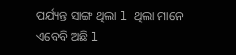ପର୍ଯ୍ୟନ୍ତ ସାଙ୍ଗ ଥିଲା l ଥିଲା ମାନେ ଏବେବି ଅଛି l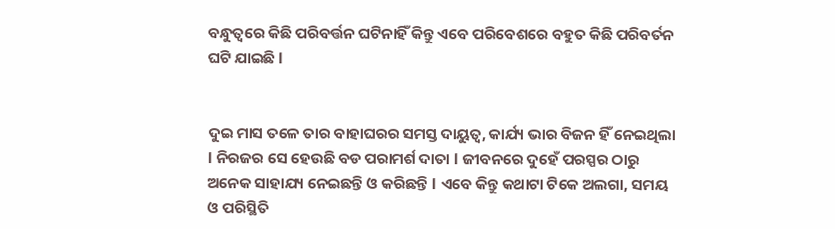ବନ୍ଧୁତ୍ବରେ କିଛି ପରିବର୍ତ୍ତନ ଘଟିନାହିଁ କିନ୍ତୁ ଏବେ ପରିବେଶରେ ବହୁତ କିଛି ପରିବର୍ତନ ଘଟି ଯାଇଛି l


ଦୁଇ ମାସ ତଳେ ତାର ବାହାଘରର ସମସ୍ତ ଦାୟୁତ୍ବ, କାର୍ଯ୍ୟ ଭାର ବିଜନ ହିଁ ନେଇଥିଲା l ନିରଜର ସେ ହେଉଛି ବଡ ପରାମର୍ଶ ଦାତା l ଜୀବନରେ ଦୁହେଁ ପରସ୍ପର ଠାରୁ ଅନେକ ସାହାଯ୍ୟ ନେଇଛନ୍ତି ଓ କରିଛନ୍ତି l ଏବେ କିନ୍ତୁ କଥାଟା ଟିକେ ଅଲଗା, ସମୟ ଓ ପରିସ୍ଥିତି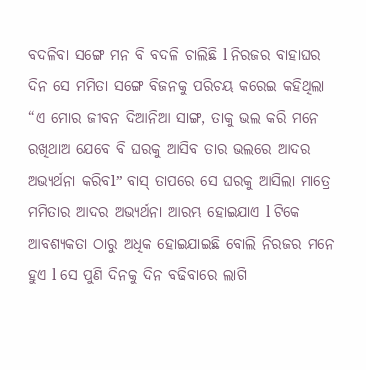ବଦଳିବା ସଙ୍ଗେ ମନ ବି ବଦଳି ଚାଲିଛି l ନିରଜର ବାହାଘର ଦିନ ସେ ମମିତା ସଙ୍ଗେ ବିଜନକୁ ପରିଚୟ କରେଇ କହିଥିଲା “ଏ ମୋର ଜୀବନ ଦିଆନିଆ ସାଙ୍ଗ, ତାକୁ ଭଲ କରି ମନେ ରଖିଥାଅ ଯେବେ ବି ଘରକୁ ଆସିବ ତାର ଭଲରେ ଆଦର ଅଭ୍ୟର୍ଥନା କରିବl” ବାସ୍ ତାପରେ ସେ ଘରକୁ ଆସିଲା ମାତ୍ରେ ମମିତାର ଆଦର ଅଭ୍ୟର୍ଥନା ଆରମ୍ଭ ହୋଇଯାଏ l ଟିକେ ଆବଶ୍ୟକତା ଠାରୁ ଅଧିକ ହୋଇଯାଇଛି ବୋଲି ନିରଜର ମନେ ହୁଏ l ସେ ପୁଣି ଦିନକୁ ଦିନ ବଢିବାରେ ଲାଗି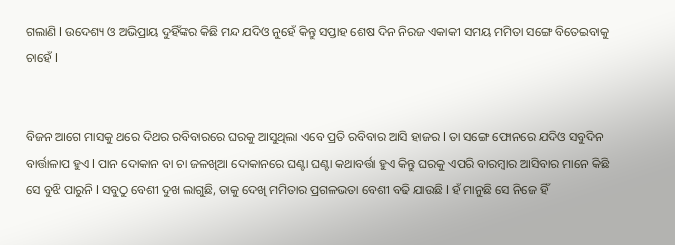ଗଲାଣି l ଉଦେଶ୍ୟ ଓ ଅଭିପ୍ରାୟ ଦୁହିଁଙ୍କର କିଛି ମନ୍ଦ ଯଦିଓ ନୁହେଁ କିନ୍ତୁ ସପ୍ତାହ ଶେଷ ଦିନ ନିରଜ ଏକାକୀ ସମୟ ମମିତା ସଙ୍ଗେ ବିତେଇବାକୁ ଚାହେଁ l


ବିଜନ ଆଗେ ମାସକୁ ଥରେ ଦିଥର ରବିବାରରେ ଘରକୁ ଆସୁଥିଲା ଏବେ ପ୍ରତି ରବିବାର ଆସି ହାଜର l ତା ସଙ୍ଗେ ଫୋନରେ ଯଦିଓ ସବୁଦିନ ବାର୍ତ୍ତାଳାପ ହୁଏ l ପାନ ଦୋକାନ ବା ଚା ଜଳଖିଆ ଦୋକାନରେ ଘଣ୍ଟା ଘଣ୍ଟା କଥାବର୍ତ୍ତା ହୁଏ କିନ୍ତୁ ଘରକୁ ଏପରି ବାରମ୍ବାର ଆସିବାର ମାନେ କିଛି ସେ ବୁଝି ପାରୁନି l ସବୁଠୁ ବେଶୀ ଦୁଖ ଲାଗୁଛି, ତାକୁ ଦେଖି ମମିତାର ପ୍ରଗଳଭତା ବେଶୀ ବଢି ଯାଉଛି l ହଁ ମାନୁଛି ସେ ନିଜେ ହିଁ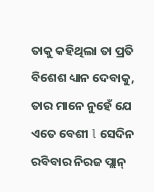ତାକୁ କହିଥିଲା ତା ପ୍ରତି ବିଶେଶ ଧ୍ୟାନ ଦେବାକୁ, ତାର ମାନେ ନୁହେଁ ଯେ ଏତେ ବେଶୀ l ସେଦିନ ରବିବାର ନିରଜ ପ୍ଲାନ୍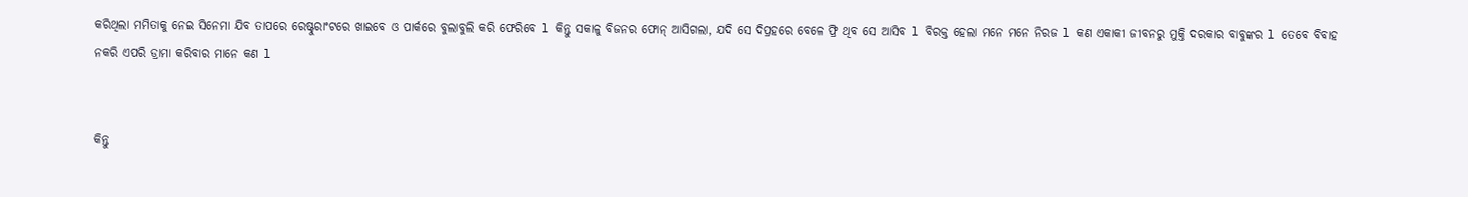କରିଥିଲା ମମିତାକୁ ନେଇ ସିନେମା ଯିବ ତାପରେ ରେଷ୍ଟୁରାଂଟରେ ଖାଇବେ ଓ ପାର୍କରେ ବୁଲାବୁଲି କରି ଫେରିବେ l କିନ୍ତୁ ସକାଳୁ ବିଜନର ଫୋନ୍ ଆସିଗଲା, ଯଦି ସେ ଦିପ୍ରହରେ ବେଳେ ଫ୍ରି ଥିବ ସେ ଆସିବ l ବିରକ୍ତ ହେଲା ମନେ ମନେ ନିରଜ l କଣ ଏକାକୀ ଜୀବନରୁ ମୁକ୍ତି ଦରକାର ବାବୁଙ୍କର l ତେବେ ବିବାହ ନକରି ଏପରି ଡ୍ରାମା କରିବାର ମାନେ କଣ l


କିନ୍ତୁ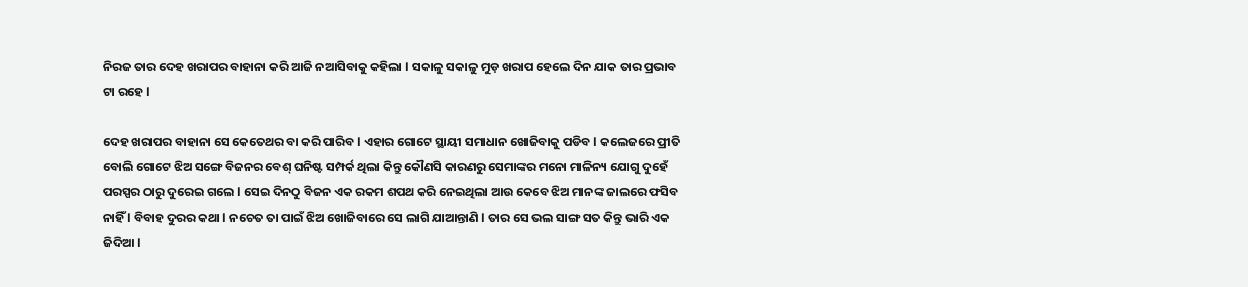ନିରଜ ତାର ଦେହ ଖରାପର ବାହାନା କରି ଆଜି ନଆସିବାକୁ କହିଲା l ସକାଳୁ ସକାଳୁ ମୁଡ଼ ଖରାପ ହେଲେ ଦିନ ଯାକ ତାର ପ୍ରଭାବ ଟା ରହେ l

ଦେହ ଖରାପର ବାହାନା ସେ କେତେଥର ବା କରି ପାରିବ l ଏହାର ଗୋଟେ ସ୍ଥାୟୀ ସମାଧାନ ଖୋଜିବାକୁ ପଡିବ l କଲେଜରେ ପ୍ରୀତି ବୋଲି ଗୋଟେ ଝିଅ ସଙ୍ଗେ ବିଜନର ବେଶ୍ ଘନିଷ୍ଟ ସମ୍ପର୍କ ଥିଲା କିନ୍ତୁ କୌଣସି କାରଣରୁ ସେମାଙ୍କର ମନୋ ମାଳିନ୍ୟ ଯୋଗୁ ଦୁହେଁ ପରସ୍ପର ଠାରୁ ଦୁରେଇ ଗଲେ l ସେଇ ଦିନଠୁ ବିଜନ ଏକ ରକମ ଶପଥ କରି ନେଇଥିଲା ଆଉ କେବେ ଝିଅ ମାନଙ୍କ ଜାଲରେ ଫସିବ ନାହିଁ l ବିବାହ ଦୁରର କଥା l ନଚେତ ତା ପାଇଁ ଝିଅ ଖୋଜିବାରେ ସେ ଲାଗି ଯାଆନ୍ତାଣି l ତାର ସେ ଭଲ ସାଙ୍ଗ ସତ କିନ୍ତୁ ଭାରି ଏକ ଜିଦିଆ l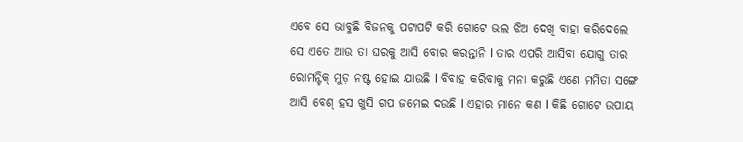ଏବେ ସେ ଭାବୁଛି ବିଜନକୁ ପଟାପଟି କରି ଗୋଟେ ଭଲ ଝିଅ ଦେଖି ବାହା କରିଦେଲେ ସେ ଏତେ ଆଉ ତା ଘରକୁ ଆସି ବୋର କରନ୍ତାନି l ତାର ଏପରି ଆସିବା ଯୋଗୁ ତାର ରୋମନ୍ଟିକ୍ ମୁଡ଼ ନଷ୍ଟ ହୋଇ ଯାଉଛି l ବିବାହ କରିବାକୁ ମନା କରୁଛି ଏଣେ ମମିତା ସଙ୍ଗେ ଆସି ବେଶ୍ ହସ ଖୁସି ଗପ ଜମେଇ ଦଉଛି l ଏହାର ମାନେ କଣ l କିଛି ଗୋଟେ ଉପାୟ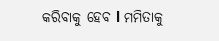କରିବାକୁ ହେବ l ମମିତାକୁ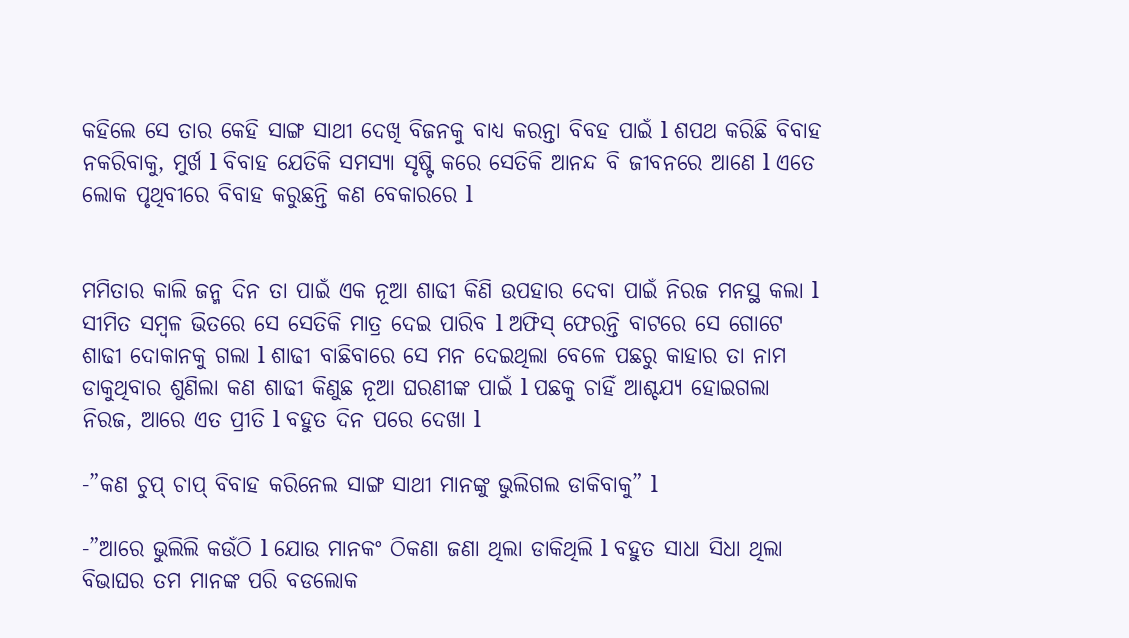କହିଲେ ସେ ତାର କେହି ସାଙ୍ଗ ସାଥୀ ଦେଖି ବିଜନକୁ ବାଧ୍ୟ କରନ୍ତା ବିବହ ପାଇଁ l ଶପଥ କରିଛି ବିବାହ ନକରିବାକୁ, ମୁର୍ଖ l ବିବାହ ଯେତିକି ସମସ୍ୟା ସୃଷ୍ଟି କରେ ସେତିକି ଆନନ୍ଦ ବି ଜୀବନରେ ଆଣେ l ଏତେ ଲୋକ ପୃଥିବୀରେ ବିବାହ କରୁଛନ୍ତି କଣ ବେକାରରେ l


ମମିତାର କାଲି ଜନ୍ମ ଦିନ ତା ପାଇଁ ଏକ ନୂଆ ଶାଢୀ କିଣି ଉପହାର ଦେବା ପାଇଁ ନିରଜ ମନସ୍ଥ କଲା l ସୀମିତ ସମ୍ବଳ ଭିତରେ ସେ ସେତିକି ମାତ୍ର ଦେଇ ପାରିବ l ଅଫିସ୍ ଫେରନ୍ତି ବାଟରେ ସେ ଗୋଟେ ଶାଢୀ ଦୋକାନକୁ ଗଲା l ଶାଢୀ ବାଛିବାରେ ସେ ମନ ଦେଇଥିଲା ବେଳେ ପଛରୁ କାହାର ତା ନାମ ଡାକୁଥିବାର ଶୁଣିଲା କଣ ଶାଢୀ କିଣୁଛ ନୂଆ ଘରଣୀଙ୍କ ପାଇଁ l ପଛକୁ ଚାହିଁ ଆଶ୍ଚଯ୍ୟ ହୋଇଗଲା ନିରଜ, ଆରେ ଏତ ପ୍ରୀତି l ବହୁତ ଦିନ ପରେ ଦେଖା l

-”କଣ ଚୁପ୍ ଚାପ୍ ବିବାହ କରିନେଲ ସାଙ୍ଗ ସାଥୀ ମାନଙ୍କୁ ଭୁଲିଗଲ ଡାକିବାକୁ” l

-”ଆରେ ଭୁଲିଲି କଉଁଠି l ଯୋଉ ମାନକଂ ଠିକଣା ଜଣା ଥିଲା ଡାକିଥିଲି l ବହୁତ ସାଧା ସିଧା ଥିଲା ବିଭାଘର ତମ ମାନଙ୍କ ପରି ବଡଲୋକ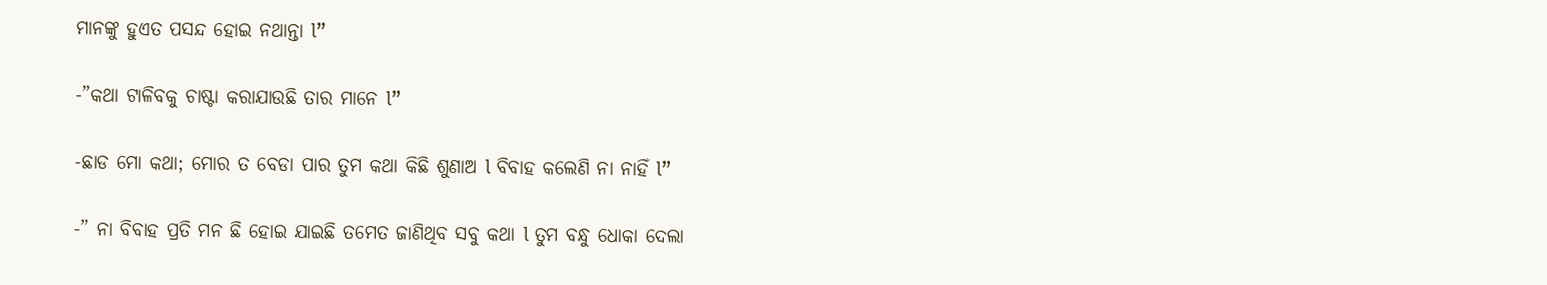ମାନଙ୍କୁ ହୁଏତ ପସନ୍ଦ ହୋଇ ନଥାନ୍ତା l”

-”କଥା ଟାଳିବକୁ ଚାଷ୍ଟା କରାଯାଉଛି ତାର ମାନେ l”

-ଛାଡ ମୋ କଥା; ମୋର ତ ବେଡା ପାର ତୁମ କଥା କିଛି ଶୁଣାଅ l ବିବାହ କଲେଣି ନା ନାହିଁ l”

-” ନା ବିବାହ ପ୍ରତି ମନ ଛି ହୋଇ ଯାଇଛି ତମେତ ଜାଣିଥିବ ସବୁ କଥା l ତୁମ ବନ୍ଧୁ ଧୋକା ଦେଲା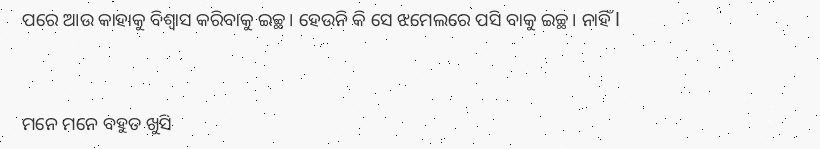ପରେ ଆଉ କାହାକୁ ବିଶ୍ବାସ କରିବାକୁ ଇଚ୍ଛ। ହେଉନି କି ସେ ଝମେଲରେ ପସି ବାକୁ ଇଚ୍ଛ। ନାହିଁ l


ମନେ ମନେ ବହୁତ ଖୁସି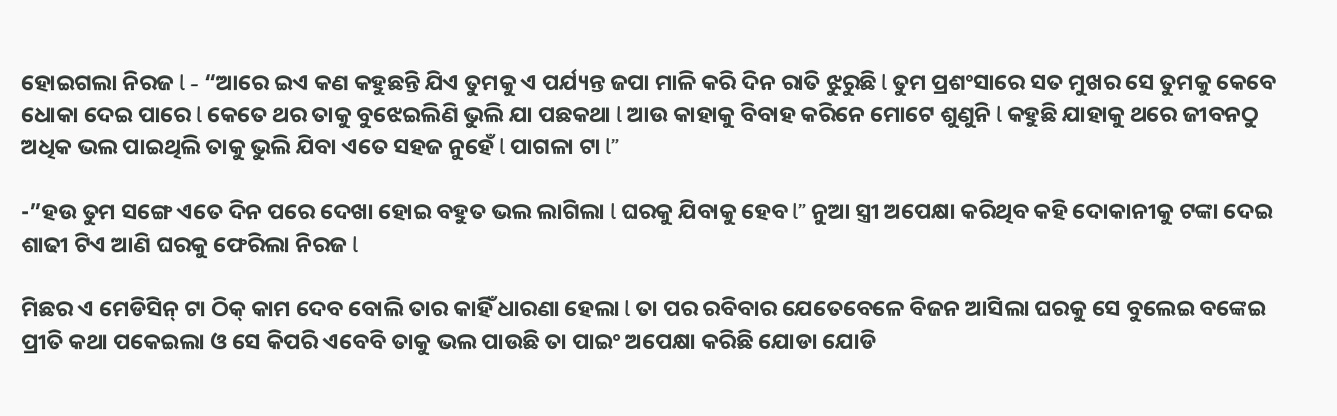ହୋଇଗଲା ନିରଜ l - “ଆରେ ଇଏ କଣ କହୁଛନ୍ତି ଯିଏ ତୁମକୁ ଏ ପର୍ଯ୍ୟନ୍ତ ଜପା ମାଳି କରି ଦିନ ରାତି ଝୁରୁଛି l ତୁମ ପ୍ରଶଂସାରେ ସତ ମୁଖର ସେ ତୁମକୁ କେବେ ଧୋକା ଦେଇ ପାରେ l କେତେ ଥର ତାକୁ ବୁଝେଇଲିଣି ଭୁଲି ଯା ପଛକଥା l ଆଉ କାହାକୁ ବିବାହ କରିନେ ମୋଟେ ଶୁଣୁନି l କହୁଛି ଯାହାକୁ ଥରେ ଜୀବନଠୁ ଅଧିକ ଭଲ ପାଇଥିଲି ତାକୁ ଭୁଲି ଯିବା ଏତେ ସହଜ ନୁହେଁ l ପାଗଳା ଟା l”

-”ହଉ ତୁମ ସଙ୍ଗେ ଏତେ ଦିନ ପରେ ଦେଖା ହୋଇ ବହୁତ ଭଲ ଲାଗିଲା l ଘରକୁ ଯିବାକୁ ହେବ l” ନୁଆ ସ୍ତ୍ରୀ ଅପେକ୍ଷା କରିଥିବ କହି ଦୋକାନୀକୁ ଟଙ୍କା ଦେଇ ଶାଢୀ ଟିଏ ଆଣି ଘରକୁ ଫେରିଲା ନିରଜ l

ମିଛର ଏ ମେଡିସିନ୍ ଟା ଠିକ୍ କାମ ଦେବ ବୋଲି ତାର କାହିଁ ଧାରଣା ହେଲା l ତା ପର ରବିବାର ଯେତେବେଳେ ବିଜନ ଆସିଲା ଘରକୁ ସେ ବୁଲେଇ ବଙ୍କେଇ ପ୍ରୀତି କଥା ପକେଇଲା ଓ ସେ କିପରି ଏବେବି ତାକୁ ଭଲ ପାଉଛି ତା ପାଇଂ ଅପେକ୍ଷା କରିଛି ଯୋଡା ଯୋଡି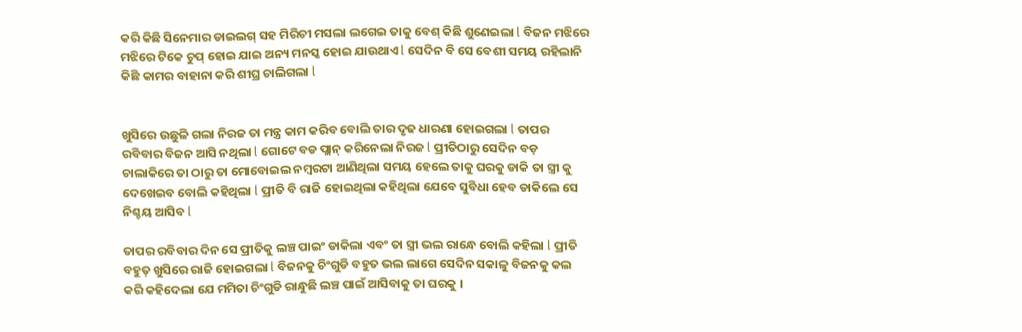କରି କିଛି ସିନେମାର ଡାଇଲଗ୍ ସହ ମିରିଚୀ ମସଲା ଲଗେଇ ତାକୁ ବେଶ୍ କିଛି ଶୁଣେଇଲା l ବିଜନ ମଝିରେ ମଝିରେ ଟିକେ ଚୁପ୍ ହୋଇ ଯାଇ ଅନ୍ୟ ମନସ୍କ ହୋଇ ଯାଉଥାଏ l ସେଦିନ ବି ସେ ବେଶୀ ସମୟ ରହିଲାନି କିଛି କାମର ବାହାନା କରି ଶୀଘ୍ର ଚାଲିଗଲା l


ଖୁସିରେ ଉଛୁଳି ଗଲା ନିରଜ ତା ମନ୍ତ୍ର କାମ କରିବ ବୋଲି ତାର ଦୃଢ ଧାରଣା ହୋଇଗଲା l ତାପର ରବିବାର ବିଜନ ଆସି ନଥିଲା l ଗୋଟେ ବଡ ପ୍ଲାନ୍ କରିନେଲା ନିରଜ l ପ୍ରୀତିଠାରୁ ସେଦିନ ବଡ଼ ଚାଲାକିରେ ତା ଠାରୁ ତା ମୋବୋଇଲ ନମ୍ବରଟା ଆଣିଥିଲା ସମୟ ହେଲେ ତାକୁ ଘରକୁ ଡାକି ତା ସ୍ତ୍ରୀ କୁ ଦେଖେଇବ ବୋଲି କହିଥିଲା l ପ୍ରୀତି ବି ରାଜି ହୋଇଥିଲା କହିଥିଲା ଯେବେ ସୁବିଧା ହେବ ଡାକିଲେ ସେ ନିଶ୍ଚୟ ଆସିବ l

ତାପର ରବିବାର ଦିନ ସେ ପ୍ରୀତିକୁ ଲଞ୍ଚ ପାଇଂ ଡାକିଲା ଏବଂ ତା ସ୍ତ୍ରୀ ଭଲ ରାନ୍ଧେ ବୋଲି କହିଲା l ପ୍ରୀତି ବହୁତ୍ ଖୁସିରେ ରାଜି ହୋଇଗଲା l ବିଜନକୁ ଚିଂଗୁଡି ବହୁତ ଭଲ ଲାଗେ ସେଦିନ ସକାଳୁ ବିଜନକୁ କଲ କରି କହିଦେଲା ଯେ ମମିତା ଚିଂଗୁଡି ରାନ୍ଧୁଛି ଲଞ୍ଚ ପାଇଁ ଆସିବାକୁ ତା ଘରକୁ ।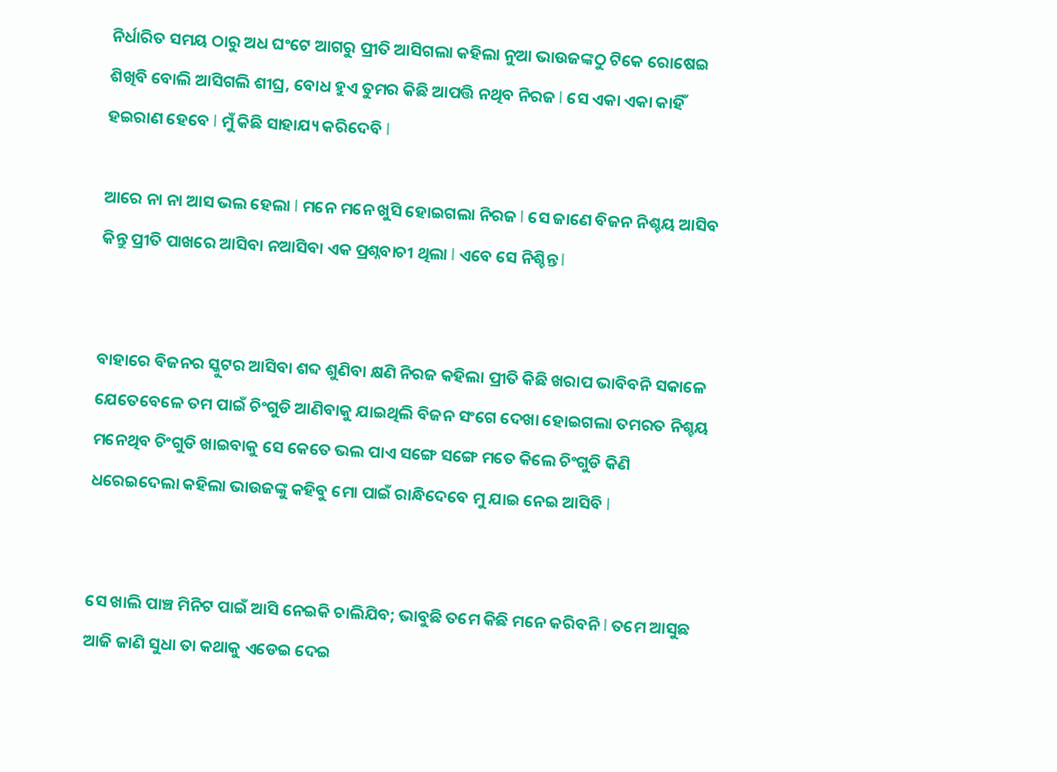ନିର୍ଧାରିତ ସମୟ ଠାରୁ ଅଧ ଘଂଟେ ଆଗରୁ ପ୍ରୀତି ଆସିଗଲା କହିଲା ନୁଆ ଭାଉଜଙ୍କଠୁ ଟିକେ ରୋଷେଇ ଶିଖିବି ବୋଲି ଆସିଗଲି ଶୀଘ୍ର, ବୋଧ ହୁଏ ତୁମର କିଛି ଆପତ୍ତି ନଥିବ ନିରଜ l ସେ ଏକା ଏକା କାହିଁ ହଇରାଣ ହେବେ l ମୁଁ କିଛି ସାହାଯ୍ୟ କରିଦେବି l

ଆରେ ନା ନା ଆସ ଭଲ ହେଲା l ମନେ ମନେ ଖୁସି ହୋଇଗଲା ନିରଜ l ସେ ଜାଣେ ବିଜନ ନିଶ୍ଚୟ ଆସିବ କିନ୍ତୁ ପ୍ରୀତି ପାଖରେ ଆସିବା ନଆସିବା ଏକ ପ୍ରଶ୍ନବାଚୀ ଥିଲା l ଏବେ ସେ ନିଶ୍ଚିନ୍ତ l


ବାହାରେ ବିଜନର ସ୍କୁଟର ଆସିବା ଶବ୍ଦ ଶୁଣିବା କ୍ଷଣି ନିରଜ କହିଲା ପ୍ରୀତି କିଛି ଖରାପ ଭାବିବନି ସକାଳେ ଯେତେବେଳେ ତମ ପାଇଁ ଚିଂଗୁଡି ଆଣିବାକୁ ଯାଇଥିଲି ବିଜନ ସଂଗେ ଦେଖା ହୋଇଗଲା ତମରତ ନିଶ୍ଚୟ ମନେଥିବ ଚିଂଗୁଡି ଖାଇବାକୁ ସେ କେତେ ଭଲ ପାଏ ସଙ୍ଗେ ସଙ୍ଗେ ମତେ କିଲେ ଚିଂଗୁଡି କିଣି ଧରେଇଦେଲା କହିଲା ଭାଉଜଙ୍କୁ କହିବୁ ମୋ ପାଇଁ ରାନ୍ଧିଦେବେ ମୁ ଯାଇ ନେଇ ଆସିବି l


ସେ ଖାଲି ପାଞ୍ଚ ମିନିଟ ପାଇଁ ଆସି ନେଇକି ଚାଲିଯିବ; ଭାବୁଛି ତମେ କିଛି ମନେ କରିବନି l ତମେ ଆସୁଛ ଆଜି ଜାଣି ସୁଧା ତା କଥାକୁ ଏଡେଇ ଦେଇ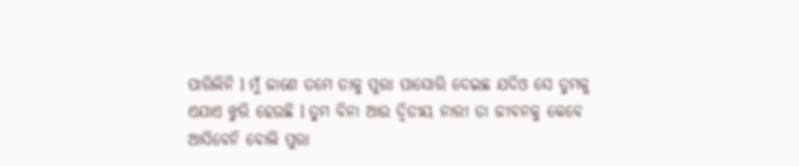ପାରିଲିନି l ମୁଁ ଜାଣେ ତମେ ତାକୁ ପୁରା ପାସୋରି ଦେଇଛ ଯଦିଓ ସେ ତୁମକୁ ଏଯାଏ ଝୁରି ହେଉଛି l ତୁମ ବିନା ଆଉ ଦ୍ବିତୀୟ ନାରୀ ତା ଜୀବନକୁ କେବେ ଆସିବେନି ବୋଲି ପୁରା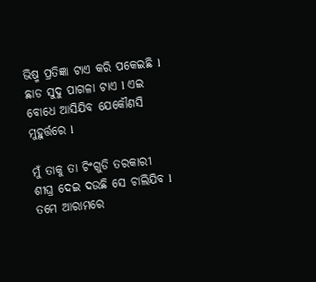ଭିଷ୍ମ ପ୍ରତିଜ୍ଞା ଟାଏ କରି ପକେଇଛି l ଛାଡ ସୁଦୁ ପାଗଳା ଟାଏ l ଏଇ ବୋଧେ ଆସିଯିବ ଯେକୌଣସି ମୁହୁର୍ତ୍ତରେ l

ମୁଁ ତାକୁ ତା ଚିଂଗୁଡି ତରକାରୀ ଶୀଘ୍ର ଦେଇ ଦଉଛି ସେ ଚାଲିଯିବ l ତମେ ଆରାମରେ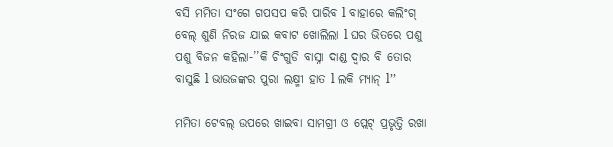ବସି ମମିତା ସଂଗେ ଗପସପ କରି ପାରିବ l ବାହାରେ କଲିଂଗ୍ ବେଲ୍ ଶୁଣି ନିରଜ ଯାଇ କବାଟ ଖୋଲିଲା l ଘର ଭିତରେ ପଶୁ ପଶୁ ବିଜନ କହିଲା-’’କି ଚିଂଗୁଡି ବାସ୍ନା ଦାଣ୍ଡ ଦ୍ବାର ବି ତୋର ବାସୁଛି l ଭାଉଜଙ୍କର ପୁରା ଲକ୍ଷ୍ମୀ ହାତ l ଲକି ମ୍ୟାନ୍ l’’

ମମିତା ଟେବଲ୍ ଉପରେ ଖାଇବା ସାମଗ୍ରୀ ଓ ପ୍ଲେଟ୍ ପ୍ରଭୃତ୍ତି ରଖା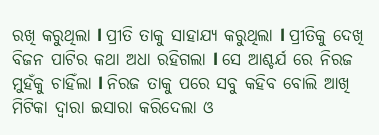ରଖି କରୁଥିଲା l ପ୍ରୀତି ତାକୁ ସାହାଯ୍ୟ କରୁଥିଲା l ପ୍ରୀତିକୁ ଦେଖି ବିଜନ ପାଟିର କଥା ଅଧା ରହିଗଲା l ସେ ଆଶ୍ଚର୍ଯ ରେ ନିରଜ ମୁହଁକୁ ଚାହିଁଲା l ନିରଜ ତାକୁ ପରେ ସବୁ କହିବ ବୋଲି ଆଖି ମିଟିକା ଦ୍ବାରା ଇସାରା କରିଦେଲା ଓ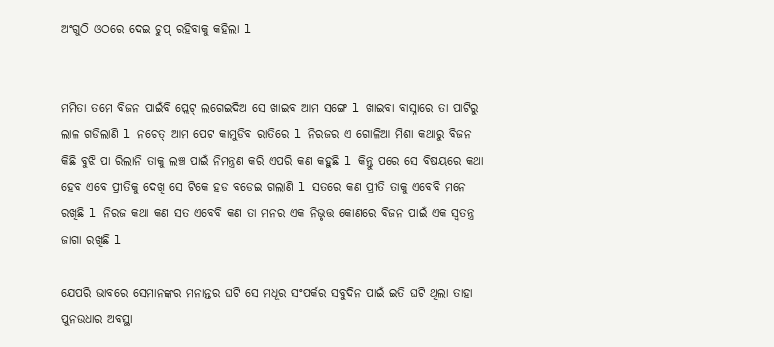ଅଂଗୁଠି ଓଠରେ ଦେଇ ଚୁପ୍ ରହିବାକୁ କହିଲା l


ମମିତା ତମେ ବିଜନ ପାଇଁବି ପ୍ଲେଟ୍ ଲଗେଇଦିଅ ସେ ଖାଇବ ଆମ ସଙ୍ଗେ l ଖାଇବା ବାସ୍ନାରେ ତା ପାଟିରୁ ଲାଳ ଗଡିଲାଣି l ନଚେତ୍ ଆମ ପେଟ କାମୁଡିବ ରାତିରେ l ନିରଜର ଏ ଗୋଳିଆ ମିଶା କଥାରୁ ବିଜନ କିଛି ବୁଝି ପା ରିଲାନି ତାକୁ ଲଞ୍ଚ ପାଇଁ ନିମନ୍ତ୍ରଣ କରି ଏପରି କଣ କହୁଛି l କିନ୍ତୁ ପରେ ସେ ବିଷୟରେ କଥା ହେବ ଏବେ ପ୍ରୀତିକୁ ଦେଖି ସେ ଟିକେ ହଡ ବଡେଇ ଗଲାଣି l ସତରେ କଣ ପ୍ରୀତି ତାକୁ ଏବେବି ମନେ ରଖିଛି l ନିରଜ କଥା କଣ ସତ ଏବେବି କଣ ତା ମନର ଏକ ନିଭୃତ୍ତ କୋଣରେ ବିଜନ ପାଇଁ ଏକ ସ୍ବତନ୍ତ୍ର ଜାଗା ରଖିଛି l

ଯେପରି ଭାବରେ ସେମାନଙ୍କର ମନାନ୍ତର ଘଟି ସେ ମଧୂର ସଂପର୍କର ସବୁଦିନ ପାଇଁ ଇତି ଘଟି ଥିଲା ତାହା ପୁନଉଧାର ଅବସ୍ଥା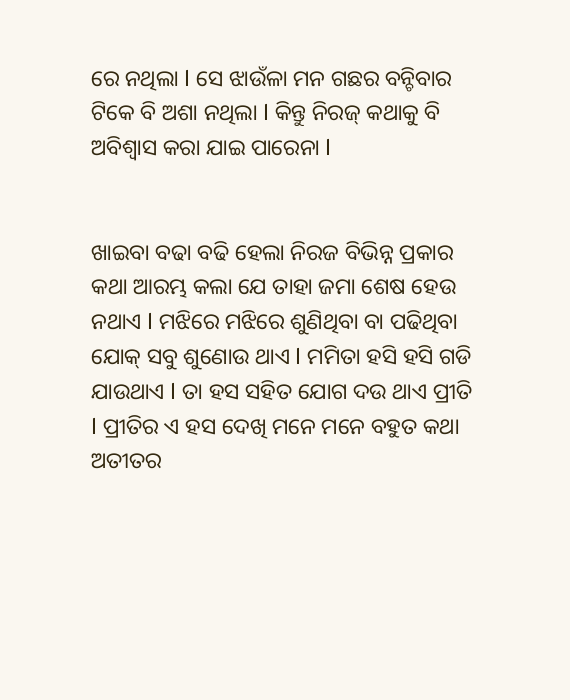ରେ ନଥିଲା l ସେ ଝାଉଁଳା ମନ ଗଛର ବନ୍ଚିବାର ଟିକେ ବି ଅଶା ନଥିଲା l କିନ୍ତୁ ନିରଜ୍ କଥାକୁ ବି ଅବିଶ୍ବାସ କରା ଯାଇ ପାରେନା l


ଖାଇବା ବଢା ବଢି ହେଲା ନିରଜ ବିଭିନ୍ନ ପ୍ରକାର କଥା ଆରମ୍ଭ କଲା ଯେ ତାହା ଜମା ଶେଷ ହେଉ ନଥାଏ l ମଝିରେ ମଝିରେ ଶୁଣିଥିବା ବା ପଢିଥିବା ଯୋକ୍ ସବୁ ଶୁଣୋଉ ଥାଏ l ମମିତା ହସି ହସି ଗଡି ଯାଉଥାଏ l ତା ହସ ସହିତ ଯୋଗ ଦଉ ଥାଏ ପ୍ରୀତି l ପ୍ରୀତିର ଏ ହସ ଦେଖି ମନେ ମନେ ବହୁତ କଥା ଅତୀତର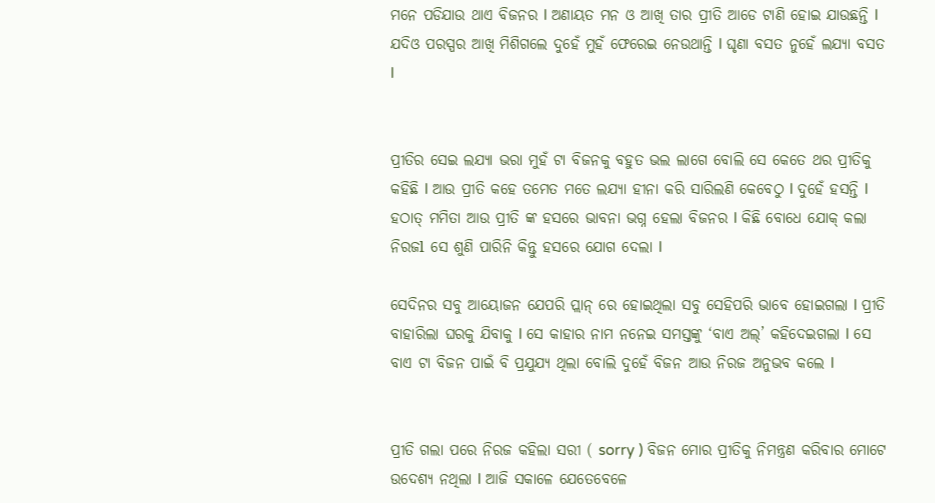ମନେ ପଡିଯାଉ ଥାଏ ବିଜନର l ଅଣାୟତ ମନ ଓ ଆଖି ତାର ପ୍ରୀତି ଆଡେ ଟାଣି ହୋଇ ଯାଉଛନ୍ତି l ଯଦିଓ ପରସ୍ପର ଆଖି ମିଶିଗଲେ ଦୁହେଁ ମୁହଁ ଫେରେଇ ନେଉଥାନ୍ତି l ଘୃଣା ବସତ ନୁହେଁ ଲଯ୍ୟା ବସତ l


ପ୍ରୀତିର ସେଇ ଲଯ୍ୟା ଭରା ମୁହଁ ଟା ବିଜନକୁ ବହୁତ ଭଲ ଲାଗେ ବୋଲି ସେ କେତେ ଥର ପ୍ରୀତିକୁ କହିଛି l ଆଉ ପ୍ରୀତି କହେ ତମେତ ମତେ ଲଯ୍ୟା ହୀନା କରି ସାରିଲଣି କେବେଠୁ l ଦୁହେଁ ହସନ୍ତି l ହଠାତ୍ ମମିତା ଆଉ ପ୍ରୀତି ଙ୍କ ହସରେ ଭାବନା ଭଗ୍ନ ହେଲା ବିଜନର l କିଛି ବୋଧେ ଯୋକ୍ କଲା ନିରଜl ସେ ଶୁଣି ପାରିନି କିନ୍ତୁ ହସରେ ଯୋଗ ଦେଲା l

ସେଦିନର ସବୁ ଆୟୋଜନ ଯେପରି ପ୍ଲାନ୍ ରେ ହୋଇଥିଲା ସବୁ ସେହିପରି ଭାବେ ହୋଇଗଲା l ପ୍ରୀତି ବାହାରିଲା ଘରକୁ ଯିବାକୁ l ସେ କାହାର ନାମ ନନେଇ ସମସ୍ତଙ୍କୁ ‘ବାଏ ଅଲ୍’ କହିଦେଇଗଲା l ସେ ବାଏ ଟା ବିଜନ ପାଇଁ ବି ପ୍ରଯୁଯ୍ୟ ଥିଲା ବୋଲି ଦୁହେଁ ବିଜନ ଆଉ ନିରଜ ଅନୁଭବ କଲେ l


ପ୍ରୀତି ଗଲା ପରେ ନିରଜ କହିଲା ସରୀ ( sorry ) ବିଜନ ମୋର ପ୍ରୀତିକୁ ନିମନ୍ତ୍ରଣ କରିବାର ମୋଟେ ଉଦେଶ୍ୟ ନଥିଲା l ଆଜି ସକାଳେ ଯେତେବେଳେ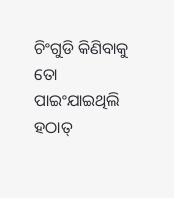ଚିଂଗୁଡି କିଣିବାକୁ ତୋ ପାଇଂଯାଇଥିଲି ହଠାତ୍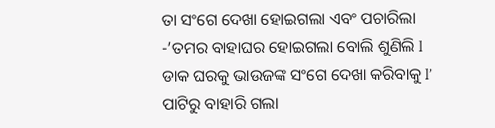ତା ସଂଗେ ଦେଖା ହୋଇଗଲା ଏବଂ ପଚାରିଲା -’ତମର ବାହାଘର ହୋଇଗଲା ବୋଲି ଶୁଣିଲି l ଡାକ ଘରକୁ ଭାଉଜଙ୍କ ସଂଗେ ଦେଖା କରିବାକୁ l’ ପାଟିରୁ ବାହାରି ଗଲା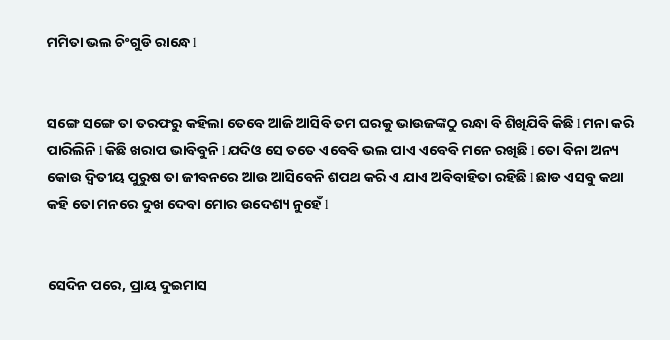ମମିତା ଭଲ ଚିଂଗୁଡି ରାନ୍ଧେ l


ସଙ୍ଗେ ସଙ୍ଗେ ତା ତରଫରୁ କହିଲା ତେବେ ଆଜି ଆସିବି ତମ ଘରକୁ ଭାଉଜଙ୍କଠୁ ରନ୍ଧା ବି ଶିଖିଯିବି କିଛି l ମନା କରି ପାରିଲିନି l କିଛି ଖରାପ ଭାବିବୁନି l ଯଦିଓ ସେ ତତେ ଏବେବି ଭଲ ପାଏ ଏବେବି ମନେ ରଖିଛି l ତୋ ବିନା ଅନ୍ୟ କୋଉ ଦ୍ବିତୀୟ ପୁରୁଷ ତା ଜୀବନରେ ଆଉ ଆସିବେନି ଶପଥ କରି ଏ ଯାଏ ଅବିବାହିତା ରହିଛି l ଛାଡ ଏସବୁ କଥା କହି ତୋ ମନରେ ଦୁଖ ଦେବା ମୋର ଉଦେଶ୍ୟ ନୁହେଁ l


ସେଦିନ ପରେ, ପ୍ରାୟ ଦୁଇମାସ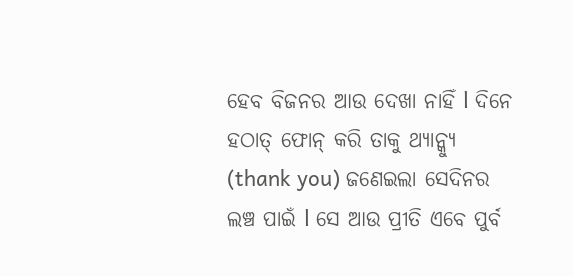ହେବ ବିଜନର ଆଉ ଦେଖା ନାହିଁ l ଦିନେ ହଠାତ୍ ଫୋନ୍ କରି ତାକୁ ଥ୍ୟାନ୍କ୍ୟୁ (thank you) ଜଣେଇଲା ସେଦିନର ଲଞ୍ଚ ପାଇଁ l ସେ ଆଉ ପ୍ରୀତି ଏବେ ପୁର୍ବ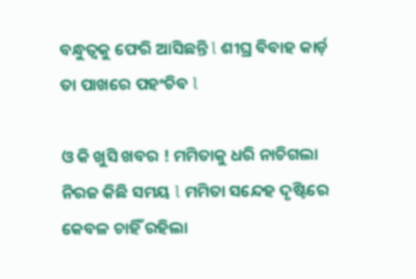ବନ୍ଧୁତ୍ବକୁ ଫେରି ଆସିଛନ୍ତି l ଶୀଘ୍ର ବିବାହ କାର୍ଡ଼ ତା ପାଖରେ ପହଂଚିବ l

ଓ କି ଖୁସି ଖବର ! ମମିତାକୁ ଧରି ନାଚିଗଲା ନିରଜ କିଛି ସମୟ l ମମିତା ସନ୍ଦେହ ଦୃଷ୍ଟିରେ କେବଳ ଚାହିଁ ରହିଲା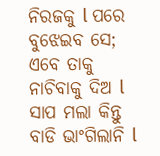ନିରଜକୁ l ପରେ ବୁଝେଇବ ସେ; ଏବେ ତାକୁ ନାଚିବାକୁ ଦିଅ l ସାପ ମଲା କିନ୍ତୁ ବାଡି ଭାଂଗିଲାନି l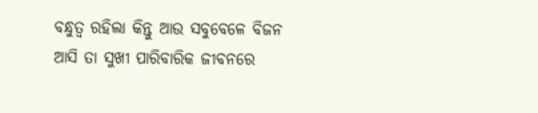ବନ୍ଧୁତ୍ବ ରହିଲା କିନ୍ତୁ ଆଉ ସବୁବେଳେ ବିଜନ ଆସି ତା ସୁଖୀ ପାରିବାରିକ ଜୀବନରେ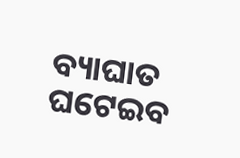ବ୍ୟାଘାତ ଘଟେଇବ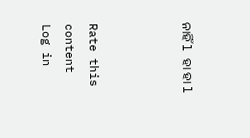ନାହିଁ l ହା ହା l



Rate this content
Log in